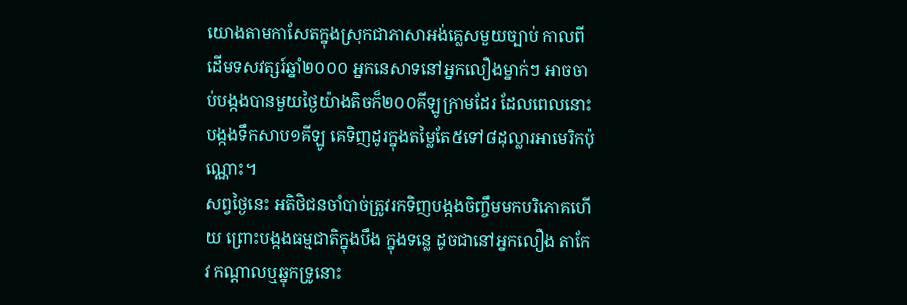យោងតាមកាសែតក្នុងស្រុកជាភាសាអង់គ្លេសមួយច្បាប់ កាលពីដើមទសវត្សរ៍ឆ្នាំ២០០០ អ្នកនេសាទនៅអ្នកលឿងម្នាក់ៗ អាចចាប់បង្កងបានមួយថ្ងៃយ៉ាងតិចក៏២០០គីឡូក្រាមដែរ ដែលពេលនោះបង្កងទឹកសាប១គីឡូ គេទិញដូរក្នុងតម្លៃតែ៥ទៅ៨ដុល្លារអាមេរិកប៉ុណ្ណោះ។
សព្វថ្ងៃនេះ អតិថិជនចាំបាច់ត្រូវរកទិញបង្កងចិញ្ចឹមមកបរិភោគហើយ ព្រោះបង្កងធម្មជាតិក្នុងបឹង ក្នុងទន្លេ ដូចជានៅអ្នកលឿង តាកែវ កណ្តាលឬឆ្នុកទ្រូនោះ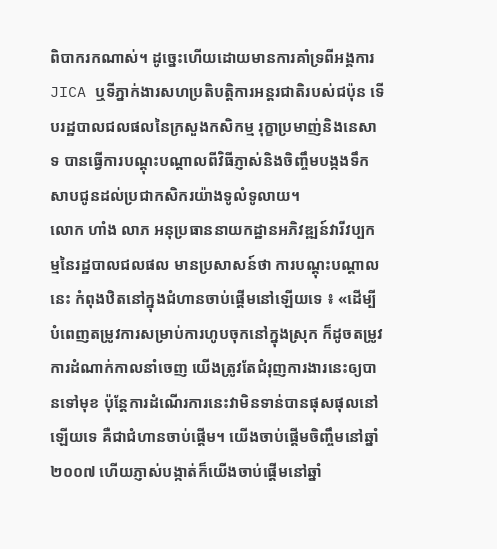ពិបាករកណាស់។ ដូច្នេះហើយដោយមានការគាំទ្រពីអង្គការ JICA ឬទីភ្នាក់ងារសហប្រតិបត្តិការអន្តរជាតិរបស់ជប៉ុន ទើបរដ្ឋបាលជលផលនៃក្រសួងកសិកម្ម រុក្ខាប្រមាញ់និងនេសាទ បានធ្វើការបណ្តុះបណ្តាលពីវិធីភ្ញាស់និងចិញ្ចឹមបង្កងទឹកសាបជូនដល់ប្រជាកសិករយ៉ាងទូលំទូលាយ។
លោក ហាំង លាភ អនុប្រធាននាយកដ្ឋានអភិវឌ្ឍន៍វារីវប្បកម្មនៃរដ្ឋបាលជលផល មានប្រសាសន៍ថា ការបណ្តុះបណ្តាលនេះ កំពុងឋិតនៅក្នុងជំហានចាប់ផ្តើមនៅឡើយទេ ៖ «ដើម្បីបំពេញតម្រូវការសម្រាប់ការហូបចុកនៅក្នុងស្រុក ក៏ដូចតម្រូវការដំណាក់កាលនាំចេញ យើងត្រូវតែជំរុញការងារនេះឲ្យបានទៅមុខ ប៉ុន្តែការដំណើរការនេះវាមិនទាន់បានផុសផុលនៅឡើយទេ គឺជាជំហានចាប់ផ្ដើម។ យើងចាប់ផ្ដើមចិញ្ចឹមនៅឆ្នាំ២០០៧ ហើយភ្ញាស់បង្កាត់ក៏យើងចាប់ផ្ដើមនៅឆ្នាំ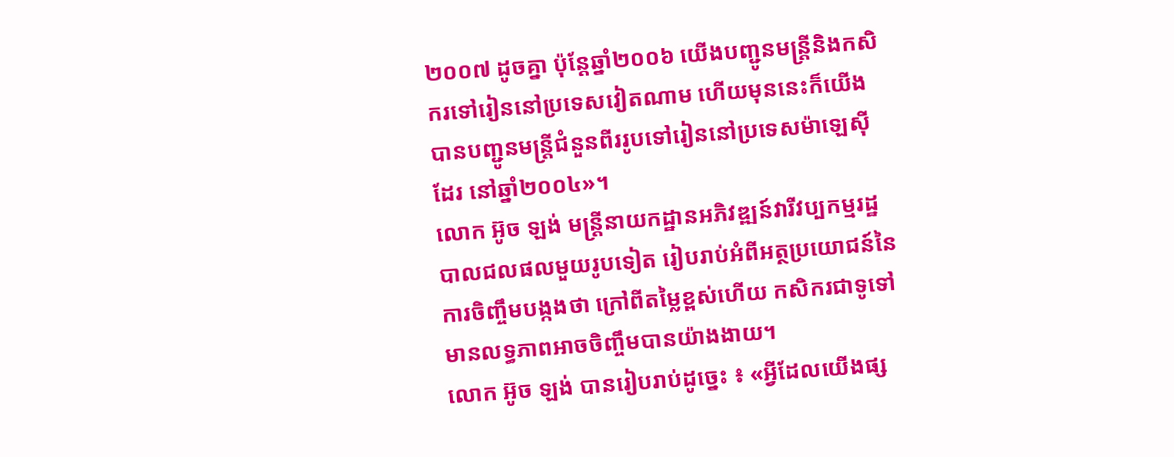២០០៧ ដូចគ្នា ប៉ុន្តែឆ្នាំ២០០៦ យើងបញ្ជូនមន្រ្តីនិងកសិករទៅរៀននៅប្រទេសវៀតណាម ហើយមុននេះក៏យើងបានបញ្ជូនមន្រ្តីជំនួនពីររូបទៅរៀននៅប្រទេសម៉ាឡេស៊ីដែរ នៅឆ្នាំ២០០៤»។
លោក អ៊ូច ឡង់ មន្ត្រីនាយកដ្ឋានអភិវឌ្ឍន៍វារីវប្បកម្មរដ្ឋបាលជលផលមួយរូបទៀត រៀបរាប់អំពីអត្ថប្រយោជន៍នៃការចិញ្ចឹមបង្កងថា ក្រៅពីតម្លៃខ្ពស់ហើយ កសិករជាទូទៅមានលទ្ធភាពអាចចិញ្ចឹមបានយ៉ាងងាយ។
លោក អ៊ូច ឡង់ បានរៀបរាប់ដូច្នេះ ៖ «អ្វីដែលយើងផ្ស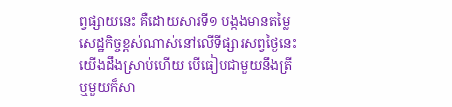ព្វផ្សាយនេះ គឺដោយសារទី១ បង្កងមានតម្លៃសេដ្ឋកិច្ចខ្ពស់ណាស់នៅលើទីផ្សារសព្វថ្ងៃនេះ យើងដឹងស្រាប់ហើយ បើធៀបជាមួយនឹងត្រី ឬមួយក៏សា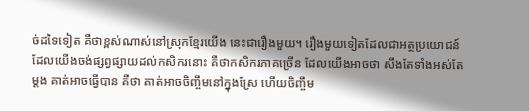ច់ដទៃទៀត គឺថាខ្ពស់ណាស់នៅស្រុកខ្មែរយើង នេះជារឿងមួយ។ រឿងមួយទៀតដែលជាអត្ថប្រយោជន៍ដែលយើងចង់ផ្សព្វផ្សាយដល់កសិករនោះ គឺថាកសិករភាគច្រើន ដែលយើងអាចថា សឹងតែទាំងអស់តែម្ដង គាត់អាចធ្វើបាន គឺថា គាត់អាចចិញ្ចឹមនៅក្នុងស្រែ ហើយចិញ្ចឹម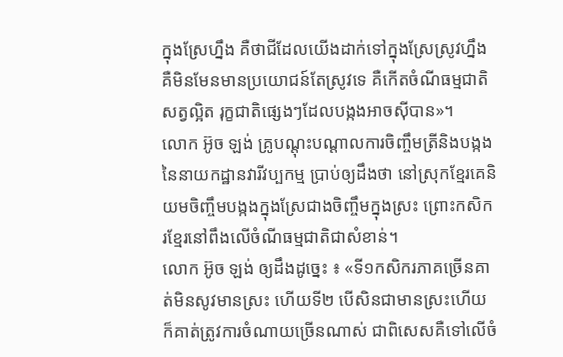ក្នុងស្រែហ្នឹង គឺថាជីដែលយើងដាក់ទៅក្នុងស្រែស្រូវហ្នឹង គឺមិនមែនមានប្រយោជន៍តែស្រូវទេ គឺកើតចំណីធម្មជាតិ សត្វល្អិត រុក្ខជាតិផ្សេងៗដែលបង្កងអាចស៊ីបាន»។
លោក អ៊ូច ឡង់ គ្រូបណ្តុះបណ្តាលការចិញ្ចឹមត្រីនិងបង្កង នៃនាយកដ្ឋានវារីវប្បកម្ម ប្រាប់ឲ្យដឹងថា នៅស្រុកខ្មែរគេនិយមចិញ្ចឹមបង្កងក្នុងស្រែជាងចិញ្ចឹមក្នុងស្រះ ព្រោះកសិករខ្មែរនៅពឹងលើចំណីធម្មជាតិជាសំខាន់។
លោក អ៊ូច ឡង់ ឲ្យដឹងដូច្នេះ ៖ «ទី១កសិករភាគច្រើនគាត់មិនសូវមានស្រះ ហើយទី២ បើសិនជាមានស្រះហើយ ក៏គាត់ត្រូវការចំណាយច្រើនណាស់ ជាពិសេសគឺទៅលើចំ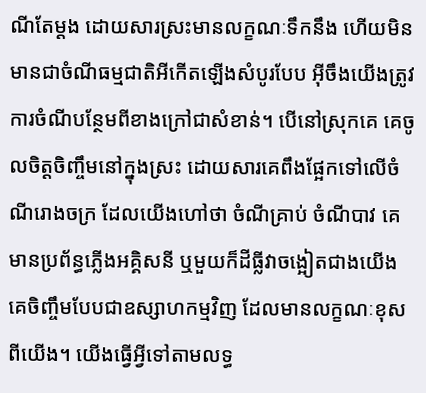ណីតែម្ដង ដោយសារស្រះមានលក្ខណៈទឹកនឹង ហើយមិនមានជាចំណីធម្មជាតិអីកើតឡើងសំបូរបែប អ៊ីចឹងយើងត្រូវការចំណីបន្ថែមពីខាងក្រៅជាសំខាន់។ បើនៅស្រុកគេ គេចូលចិត្តចិញ្ចឹមនៅក្នុងស្រះ ដោយសារគេពឹងផ្អែកទៅលើចំណីរោងចក្រ ដែលយើងហៅថា ចំណីគ្រាប់ ចំណីបាវ គេមានប្រព័ន្ធភ្លើងអគ្គិសនី ឬមួយក៏ដីធ្លីវាចង្អៀតជាងយើង គេចិញ្ចឹមបែបជាឧស្សាហកម្មវិញ ដែលមានលក្ខណៈខុសពីយើង។ យើងធ្វើអ្វីទៅតាមលទ្ធ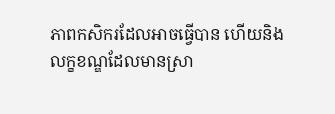ភាពកសិករដែលអាចធ្វើបាន ហើយនិងលក្ខខណ្ឌដែលមានស្រា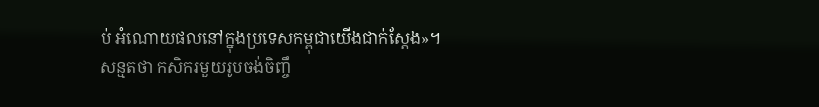ប់ អំណោយផលនៅក្នុងប្រទេសកម្ពុជាយើងជាក់ស្ដែង»។
សន្មតថា កសិករមួយរូបចង់ចិញ្ចឹ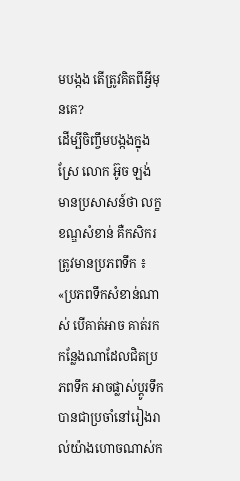មបង្កង តើត្រូវគិតពីអ្វីមុនគេ?
ដើម្បីចិញ្ចឹមបង្កងក្នុងស្រែ លោក អ៊ូច ឡង់ មានប្រសាសន៍ថា លក្ខខណ្ឌសំខាន់ គឺកសិករត្រូវមានប្រភពទឹក ៖ «ប្រភពទឹកសំខាន់ណាស់ បើគាត់អាច គាត់រកកន្លែងណាដែលជិតប្រភពទឹក អាចផ្លាស់ប្ដូរទឹកបានជាប្រចាំនៅរៀងរាល់យ៉ាងហោចណាស់ក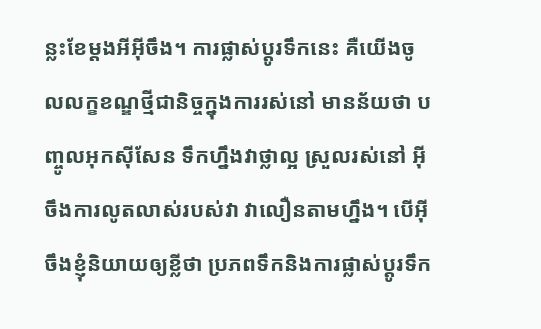ន្លះខែម្ដងអីអ៊ីចឹង។ ការផ្លាស់ប្ដូរទឹកនេះ គឺយើងចូលលក្ខខណ្ឌថ្មីជានិច្ចក្នុងការរស់នៅ មានន័យថា បញ្ចូលអុកស៊ីសែន ទឹកហ្នឹងវាថ្លាល្អ ស្រួលរស់នៅ អ៊ីចឹងការលូតលាស់របស់វា វាលឿនតាមហ្នឹង។ បើអ៊ីចឹងខ្ញុំនិយាយឲ្យខ្លីថា ប្រភពទឹកនិងការផ្លាស់ប្ដូរទឹក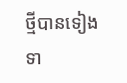ថ្មីបានទៀងទា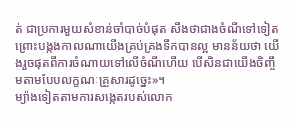ត់ ជាប្រការមួយសំខាន់ចាំបាច់បំផុត សឹងថាជាងចំណីទៅទៀត ព្រោះបង្កងកាលណាយើងគ្រប់គ្រងទឹកបានល្អ មានន័យថា យើងរួចផុតពីការចំណាយទៅលើចំណីហើយ បើសិនជាយើងចិញ្ចឹមតាមបែបលក្ខណៈគ្រួសារដូច្នេះ»។
ម្យ៉ាងទៀតតាមការសង្កេតរបស់លោក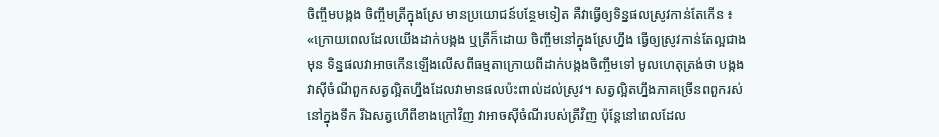ចិញ្ចឹមបង្កង ចិញ្ចឹមត្រីក្នុងស្រែ មានប្រយោជន៍បន្ថែមទៀត គឺវាធ្វើឲ្យទិន្នផលស្រូវកាន់តែកើន ៖ «ក្រោយពេលដែលយើងដាក់បង្កង ឬត្រីក៏ដោយ ចិញ្ចឹមនៅក្នុងស្រែហ្នឹង ធ្វើឲ្យស្រូវកាន់តែល្អជាងមុន ទិន្នផលវាអាចកើនឡើងលើសពីធម្មតាក្រោយពីដាក់បង្កងចិញ្ចឹមទៅ មូលហេតុត្រង់ថា បង្កងវាស៊ីចំណីពួកសត្វល្អិតហ្នឹងដែលវាមានផលប៉ះពាល់ដល់ស្រូវ។ សត្វល្អិតហ្នឹងភាគច្រើនពពួករស់នៅក្នុងទឹក រីឯសត្វហើពីខាងក្រៅវិញ វាអាចស៊ីចំណីរបស់ត្រីវិញ ប៉ុន្តែនៅពេលដែល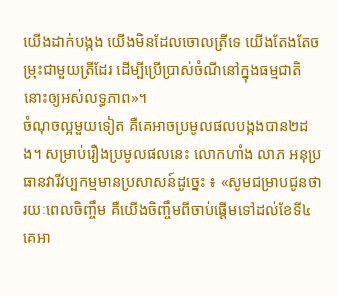យើងដាក់បង្កង យើងមិនដែលចោលត្រីទេ យើងតែងតែចម្រុះជាមួយត្រីដែរ ដើម្បីប្រើប្រាស់ចំណីនៅក្នុងធម្មជាតិនោះឲ្យអស់លទ្ធភាព»។
ចំណុចល្អមួយទៀត គឺគេអាចប្រមូលផលបង្កងបាន២ដង។ សម្រាប់រឿងប្រមូលផលនេះ លោកហាំង លាភ អនុប្រធានវារីវប្បកម្មមានប្រសាសន៍ដូច្នេះ ៖ «សូមជម្រាបជូនថា រយៈពេលចិញ្ចឹម គឺយើងចិញ្ចឹមពីចាប់ផ្ដើមទៅដល់ខែទី៤ គេអា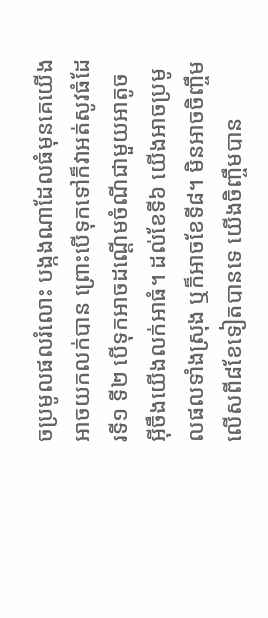ចប្រមូលផលរំលោះ បង្កងណាដែលធំមុនគេយើងអាចយកលក់បាន ព្រោះបើទុកទៅក៏វាអត់សូវធំដែរទី១ ទី២ បើទុកអាចដណ្ដើមចំណីជាមួយអាតូច អ៊ីចឹងយើងលក់អាធំ។ ដល់ខែទី៦ យើងអាចប្រមូលផលទាំងស្រុង ឬក៏អាចខែទី៨។ មិនអាចចិញ្ចឹមលើសពី៨ខែទៀតបានទេ យើងចិញ្ចឹមបាន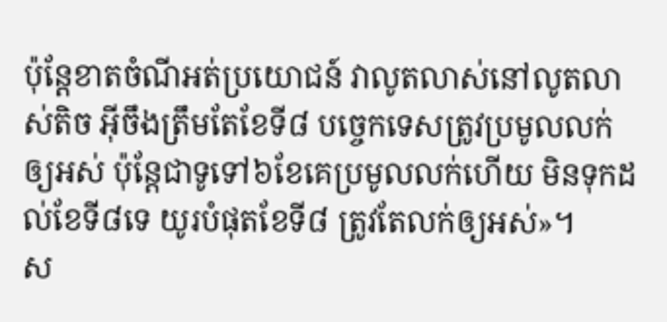ប៉ុន្តែខាតចំណីអត់ប្រយោជន៍ វាលូតលាស់នៅលូតលាស់តិច អ៊ីចឹងត្រឹមតែខែទី៨ បច្ចេកទេសត្រូវប្រមូលលក់ឲ្យអស់ ប៉ុន្តែជាទូទៅ៦ខែគេប្រមូលលក់ហើយ មិនទុកដល់ខែទី៨ទេ យូរបំផុតខែទី៨ ត្រូវតែលក់ឲ្យអស់»។
ស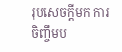រុបសេចក្តីមក ការចិញ្ចឹមប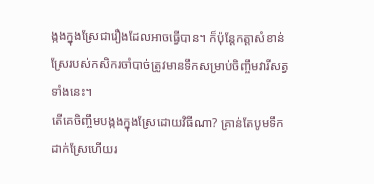ង្កងក្នុងស្រែជារឿងដែលអាចធ្វើបាន។ ក៏ប៉ុន្តែកត្តាសំខាន់ ស្រែរបស់កសិករចាំបាច់ត្រូវមានទឹកសម្រាប់ចិញ្ចឹមវារីសត្វទាំងនេះ។
តើគេចិញ្ចឹមបង្កងក្នុងស្រែដោយវិធីណា? គ្រាន់តែបូមទឹកដាក់ស្រែហើយរ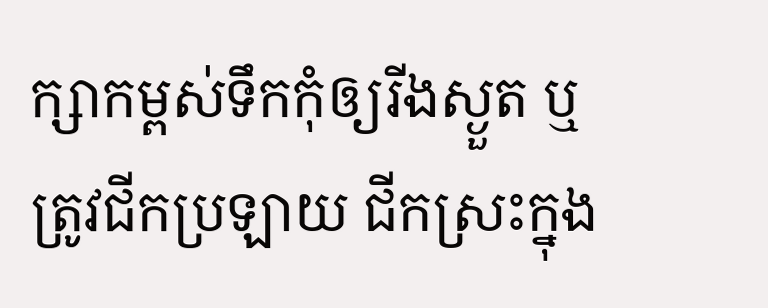ក្សាកម្ពស់ទឹកកុំឲ្យរីងស្ងួត ឬត្រូវជីកប្រឡាយ ជីកស្រះក្នុង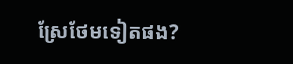ស្រែថែមទៀតផង?